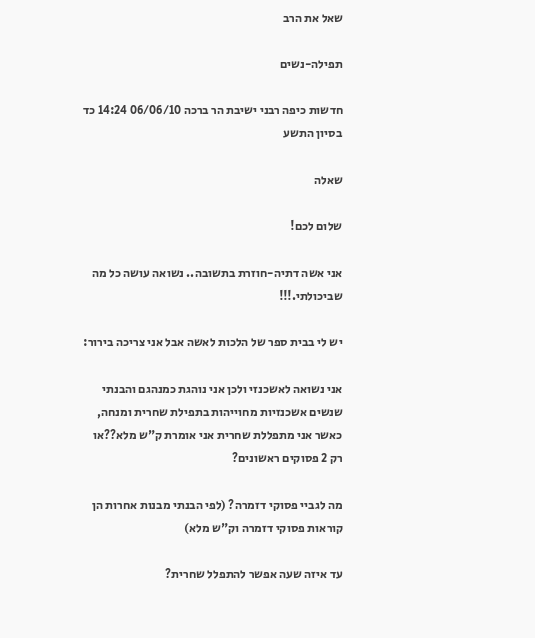שאל את הרב

תפילה-נשים

חדשות כיפה רבני ישיבת הר ברכה 06/06/10 14:24 כד בסיון התשע

שאלה

שלום לכם!

אני אשה דתיה-חוזרת בתשובה.. נשואה עושה כל מה שביכולתי.!!!

יש לי בבית ספר של הלכות לאשה אבל אני צריכה בירור:

אני נשואה לאשכנזי ולכן אני נוהגת כמנהגם והבנתי שנשים אשכנזיות מחוייהות בתפילת שחרית ומנחה, כאשר אני מתפללת שחרית אני אומרת ק"ש מלא??או רק 2 פסוקים ראשונים?

מה לגביי פסוקי דזמרה? (לפי הבנתי מבנות אחרות הן קוראות פסוקי דזמרה וק"ש מלא)

עד איזה שעה אפשר להתפלל שחרית?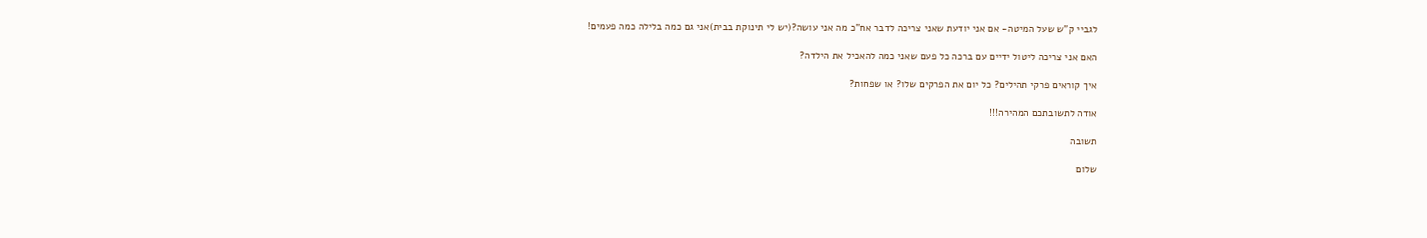לגביי ק"ש שעל המיטה- אם אני יודעת שאני צריכה לדבר אח"כ מה אני עושה?(יש לי תינוקת בבית)אני גם כמה בלילה כמה פעמים!

האם אני צריכה ליטול ידיים עם ברכה כל פעם שאני כמה להאכיל את הילדה?

איך קוראים פרקי תהילים? כל יום את הפרקים שלו? או שפחות?

אודה לתשובתכם המהירה!!!

תשובה

שלום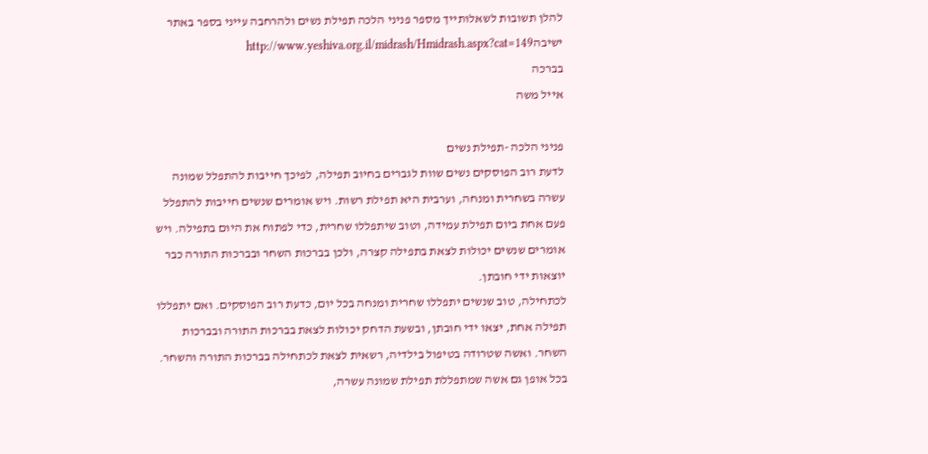להלן תשובות לשאלותייך מספר פניני הלכה תפילת נשים ולהרחבה עייני בספר באתר ישיבהhttp://www.yeshiva.org.il/midrash/Hmidrash.aspx?cat=149
בברכה
אייל משה

פניני הלכה -תפילת נשים
לדעת רוב הפוסקים נשים שוות לגברים בחיוב תפילה, לפיכך חייבות להתפלל שמונה עשרה בשחרית ומנחה, וערבית היא תפילת רשות. ויש אומרים שנשים חייבות להתפלל פעם אחת ביום תפילת עמידה, וטוב שיתפללו שחרית, כדי לפתוח את היום בתפילה. ויש אומרים שנשים יכולות לצאת בתפילה קצרה, ולכן בברכות השחר ובברכות התורה כבר יוצאות ידי חובתן.
לכתחילה, טוב שנשים יתפללו שחרית ומנחה בכל יום, כדעת רוב הפוסקים. ואם יתפללו תפילה אחת, יצאו ידי חובתן, ובשעת הדחק יכולות לצאת בברכות התורה ובברכות השחר. ואשה שטרודה בטיפול בילדיה, רשאית לצאת לכתחילה בברכות התורה והשחר.
בכל אופן גם אשה שמתפללת תפילת שמונה עשרה,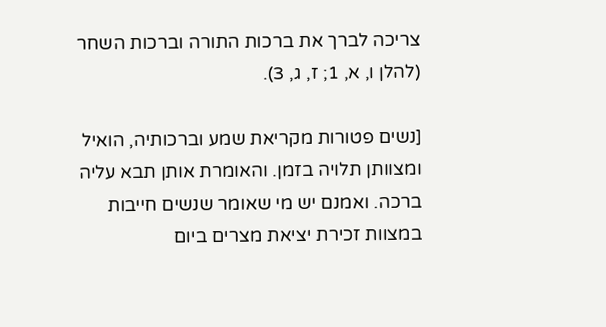צריכה לברך את ברכות התורה וברכות השחר (להלן ו, א, 1; ז, ג, 3).

[נשים פטורות מקריאת שמע וברכותיה, הואיל ומצוותן תלויה בזמן. והאומרת אותן תבא עליה ברכה. ואמנם יש מי שאומר שנשים חייבות במצוות זכירת יציאת מצרים ביום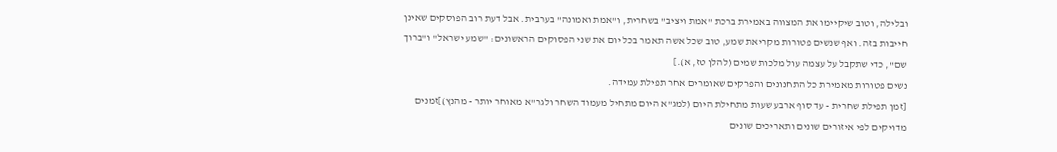ובלילה, וטוב שיקיימו את המצווה באמירת ברכת "אמת ויציב" בשחרית, ו"אמת ואמונה" בערבית. אבל דעת רוב הפוסקים שאינן חייבות בזה. ואף שנשים פטורות מקריאת שמע, טוב שכל אשה תאמר בכל יום את שני הפסוקים הראשונים: "שמע ישראל" ו"ברוך שם", כדי שתקבל על עצמה עול מלכות שמים (להלן טז, א).]
נשים פטורות מאמירת כל התחנונים והפרקים שאומרים אחר תפילת עמידה.
[זמן תפילת שחרית - עד סוף ארבע שעות מתחילת היום (למג"א היום מתחיל מעמוד השחר ולגר"א מאוחר יותר - מהנץ)]זמנים מדויקים לפי איזורים שונים ותאריכים שונים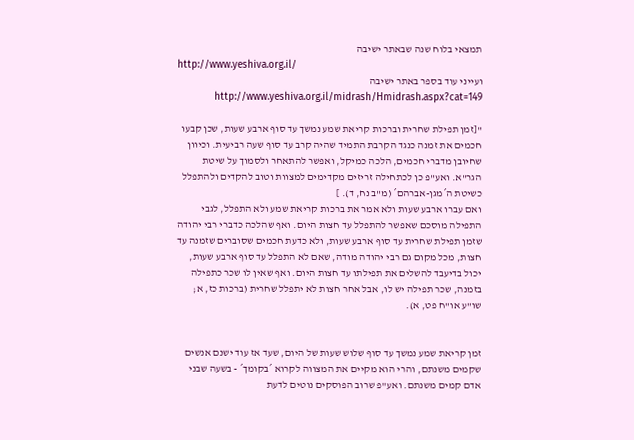תמצאי בלוח שנה שבאתר ישיבה
http://www.yeshiva.org.il/
ועייני עוד בספר באתר ישיבה http://www.yeshiva.org.il/midrash/Hmidrash.aspx?cat=149

"[זמן תפילת שחרית וברכות קריאת שמע נמשך עד סוף ארבע שעות, שכן קבעו חכמים את זמנה כנגד הקרבת התמיד שהיה קרב עד סוף שעה רביעית. וכיוון שחיובן מדברי חכמים, הלכה כמיקל, ואפשר להתאחר ולסמוך על שיטת הגר"א. ואע"פ כן לכתחילה זריזים מקדימים למצוות וטוב להקדים ולהתפלל כשיטת ה´מגן-אברהם´ (מ"ב נח, ד). ]
ואם עברו ארבע שעות ולא אמר את ברכות קריאת שמע ולא התפלל, לגבי התפילה מוסכם שאפשר להתפלל עד חצות היום. ואף שהלכה כדברי רבי יהודה שזמן תפילת שחרית עד סוף ארבע שעות, ולא כדעת חכמים שסוברים שזמנה עד חצות, מכל מקום גם רבי יהודה מודה, שאם לא התפלל עד סוף ארבע שעות, יכול בדיעבד להשלים את תפילתו עד חצות היום. ואף שאין לו שכר כתפילה בזמנה, שכר תפילה יש לו, אבל אחר חצות לא יתפלל שחרית (ברכות כז, א; שו"ע או"ח פט, א).


זמן קריאת שמע נמשך עד סוף שלוש שעות של היום, שעד אז עוד ישנם אנשים שקמים משנתם, והרי הוא מקיים את המצווה לקרוא ´בקומך´ - בשעה שבני אדם קמים משנתם. ואע"פ שרוב הפוסקים נוטים לדעת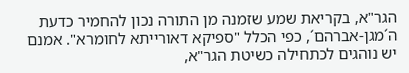הגר"א, בקריאת שמע שזמנה מן התורה נכון להחמיר כדעת ה´מגן-אברהם´, כפי הכלל "ספיקא דאורייתא לחומרא". אמנם יש נוהגים לכתחילה כשיטת הגר"א,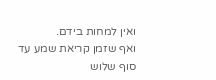ואין למחות בידם.
ואף שזמן קריאת שמע עד סוף שלוש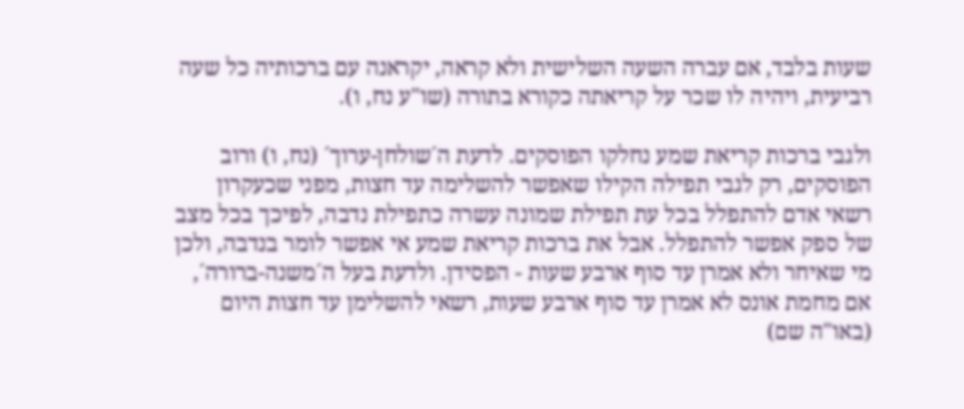שעות בלבד, אם עברה השעה השלישית ולא קראה, יקראנה עם ברכותיה כל שעה רביעית, ויהיה לו שכר על קריאתה כקורא בתורה (שו"ע נח, ו).

ולגבי ברכות קריאת שמע נחלקו הפוסקים. לדעת ה´שולחן-ערוך´ (נח, ו) ורוב הפוסקים, רק לגבי תפילה הקילו שאפשר להשלימה עד חצות, מפני שכעקרון רשאי אדם להתפלל בכל עת תפילת שמונה עשרה כתפילת נדבה, לפיכך בכל מצב של ספק אפשר להתפלל. אבל את ברכות קריאת שמע אי אפשר לומר בנדבה, ולכן מי שאיחר ולא אמרן עד סוף ארבע שעות - הפסידן. ולדעת בעל ה´משנה-ברורה´, אם מחמת אונס לא אמרן עד סוף ארבע שעות, רשאי להשלימן עד חצות היום (באו"ה שם)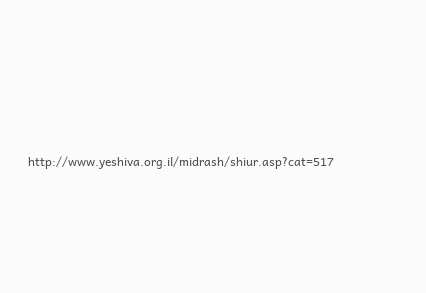http://www.yeshiva.org.il/midrash/shiur.asp?cat=517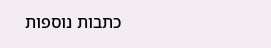כתבות נוספות